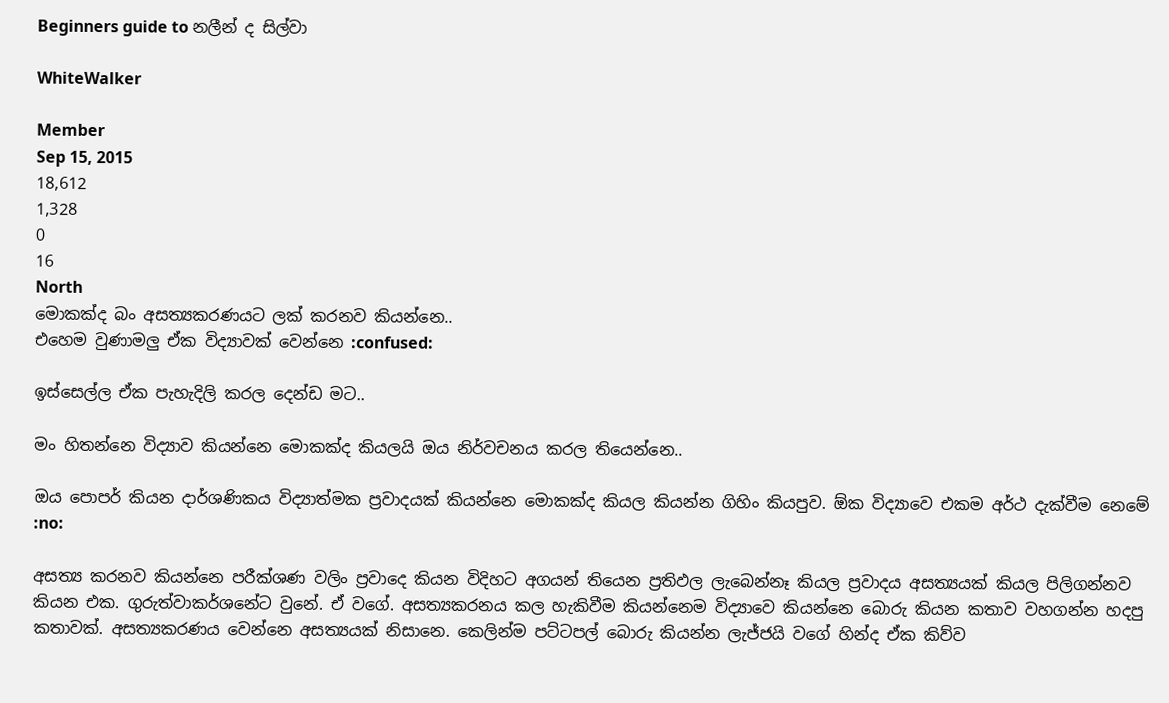Beginners guide to නලීන් ද සිල්වා

WhiteWalker

Member
Sep 15, 2015
18,612
1,328
0
16
North
මොකක්ද බං අසත්‍යකරණයට ලක් කරනව කියන්නෙ..
එහෙම වුණාමලු ඒක විද්‍යාවක් වෙන්නෙ :confused:

ඉස්සෙල්ල ඒක පැහැදිලි කරල දෙන්ඩ මට..

මං හිතන්නෙ විද්‍යාව කියන්නෙ මොකක්ද කියලයි ඔය නිර්වචනය කරල තියෙන්නෙ..

ඔය පොපර් කියන දාර්ශණිකය විද්‍යාත්මක ප්‍රවාදයක් කියන්නෙ මොකක්ද කියල කියන්න ගිහිං කියපුව. ඕක විද්‍යාවෙ එකම අර්ථ දැක්වීම නෙමේ :no:

අසත්‍ය කරනව කියන්නෙ පරීක්ශණ වලිං ප්‍රවාදෙ කියන විදිහට අගයන් තියෙන ප්‍රතිඵල ලැබෙන්නෑ කියල ප්‍රවාදය අසත්‍යයක් කියල පිලිගන්නව කියන එක. ගුරුත්වාකර්ශනේට වුනේ. ඒ වගේ. අසත්‍යකරනය කල හැකිවීම කියන්නෙම විද්‍යාවෙ කියන්නෙ බොරු කියන කතාව වහගන්න හදපු කතාවක්. අසත්‍යකරණය වෙන්නෙ අසත්‍යයක් නිසානෙ. කෙලින්ම පට්ටපල් බොරු කියන්න ලැජ්ජයි වගේ හින්ද ඒක කිව්ව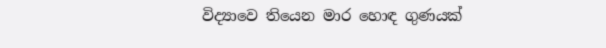විද්‍යාවෙ තියෙන මාර හොඳ ගුණයක්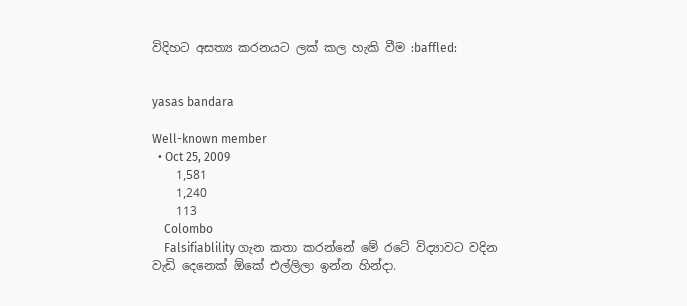විදිහට අසත්‍ය කරනයට ලක් කල හැකි වීම :baffled:


yasas bandara

Well-known member
  • Oct 25, 2009
    1,581
    1,240
    113
    Colombo
    Falsifiablility ගැන කතා කරන්නේ මේ රටේ විද්‍යාවට වදින වැඩි දෙනෙක් ඕකේ එල්ලිලා ඉන්න හින්දා.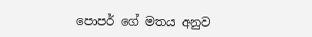පොපර් ගේ මතය අනුව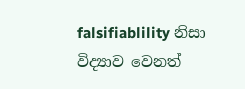falsifiablility නිසා විද්‍යාව වෙනත්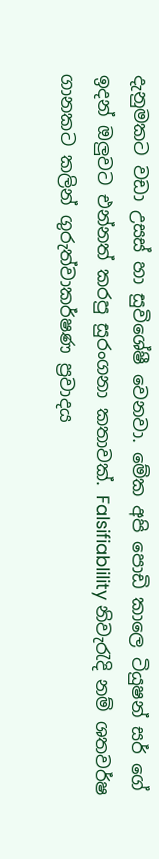දැනුමකට වඩා උසස් හා සුවිශේෂී වෙනවා. මේක අපි පොඩි කාලෙ ටියුෂන් සර් ගේ ඉදන් ඔලුවට එන්නත් කරපු සුරංගනා කතාවක්. Falsifiablility නිවැරැදි නම් ශතවර්ෂ ගානකට කලින් ගුරුත්වාකර්ෂණ ප්‍රවාදය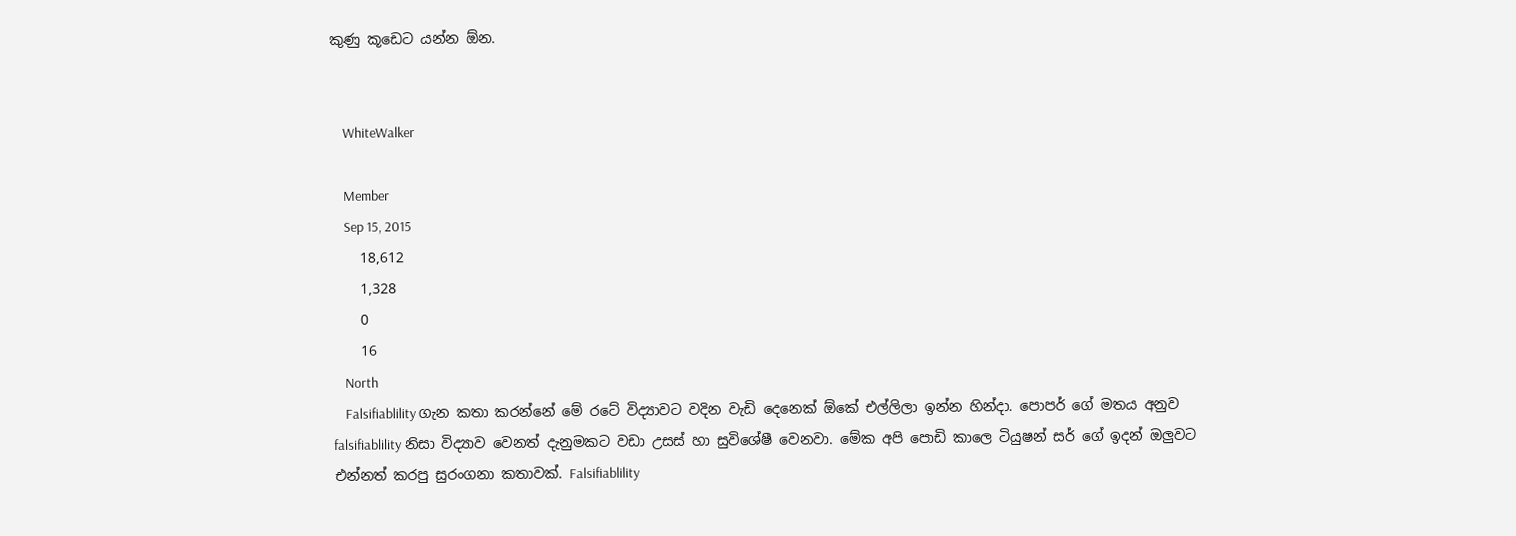කුණු කූඩෙට යන්න ඕන.


    WhiteWalker

    Member
    Sep 15, 2015
    18,612
    1,328
    0
    16
    North
    Falsifiablility ගැන කතා කරන්නේ මේ රටේ විද්‍යාවට වදින වැඩි දෙනෙක් ඕකේ එල්ලිලා ඉන්න හින්දා. පොපර් ගේ මතය අනුව falsifiablility නිසා විද්‍යාව වෙනත් දැනුමකට වඩා උසස් හා සුවිශේෂී වෙනවා. මේක අපි පොඩි කාලෙ ටියුෂන් සර් ගේ ඉදන් ඔලුවට එන්නත් කරපු සුරංගනා කතාවක්. Falsifiablility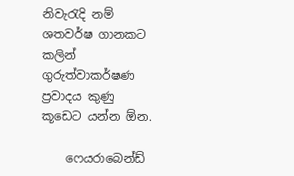නිවැරැදි නම් ශතවර්ෂ ගානකට කලින් ගුරුත්වාකර්ෂණ ප්‍රවාදය කුණු කූඩෙට යන්න ඕන.

    ෆෙයරාබෙන්ඩ්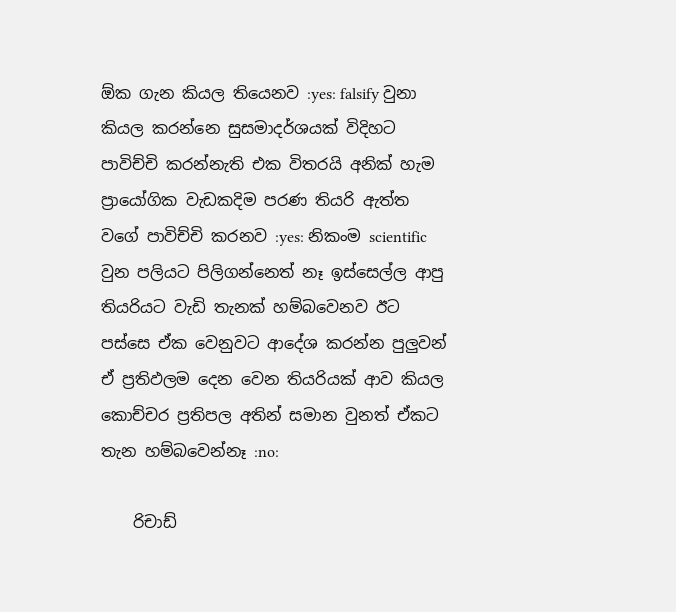ඕක ගැන කියල තියෙනව :yes: falsify වුනා කියල කරන්නෙ සුසමාදර්ශයක් විදිහට පාවිච්චි කරන්නැති එක විතරයි අනික් හැම ප්‍රායෝගික වැඩකදිම පරණ තියරි ඇත්ත වගේ පාවිච්චි කරනව :yes: නිකංම scientific වුන පලියට පිලිගන්නෙත් නෑ ඉස්සෙල්ල ආපු තියරියට වැඩි තැනක් හම්බවෙනව ඊට පස්සෙ ඒක වෙනුවට ආදේශ කරන්න පුලුවන් ඒ ප්‍රතිඵලම දෙන වෙන තියරියක් ආව කියල කොච්චර ප්‍රතිපල අතින් සමාන වුනත් ඒකට තැන හම්බවෙන්නෑ :no:

    රිචාඩ්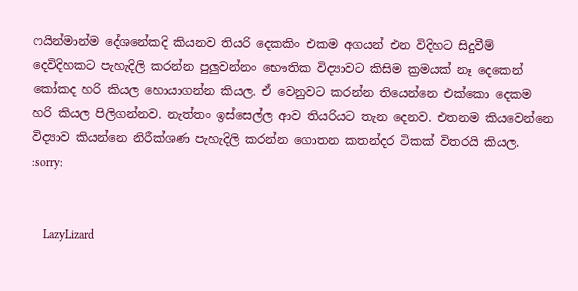ෆයින්මාන්ම දේශනේකදි කියනව තියරි දෙකකිං එකම අගයන් එන විදිහට සිදුවීම් දෙවිදිහකට පැහැදිලි කරන්න පුලුවන්නං භෞතික විද්‍යාවට කිසිම ක්‍රමයක් නෑ දෙකෙන් කෝකද හරි කියල හොයාගන්න කියල. ඒ වෙනුවට කරන්න තියෙන්නෙ එක්කො දෙකම හරි කියල පිලිගන්නව. නැත්තං ඉස්සෙල්ල ආව තියරියට තැන දෙනව. එතනම කියවෙන්නෙ විද්‍යාව කියන්නෙ නිරීක්ශණ පැහැදිලි කරන්න ගොතන කතන්දර ටිකක් විතරයි කියල. :sorry:


    LazyLizard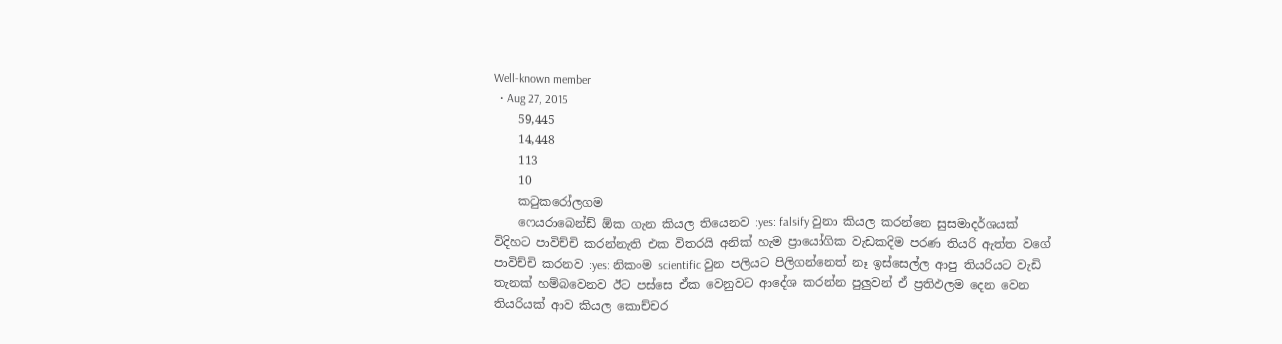Well-known member
  • Aug 27, 2015
    59,445
    14,448
    113
    10
    කටුකරෝලගම
    ෆෙයරාබෙන්ඩ් ඕක ගැන කියල තියෙනව :yes: falsify වුනා කියල කරන්නෙ සුසමාදර්ශයක් විදිහට පාවිච්චි කරන්නැති එක විතරයි අනික් හැම ප්‍රායෝගික වැඩකදිම පරණ තියරි ඇත්ත වගේ පාවිච්චි කරනව :yes: නිකංම scientific වුන පලියට පිලිගන්නෙත් නෑ ඉස්සෙල්ල ආපු තියරියට වැඩි තැනක් හම්බවෙනව ඊට පස්සෙ ඒක වෙනුවට ආදේශ කරන්න පුලුවන් ඒ ප්‍රතිඵලම දෙන වෙන තියරියක් ආව කියල කොච්චර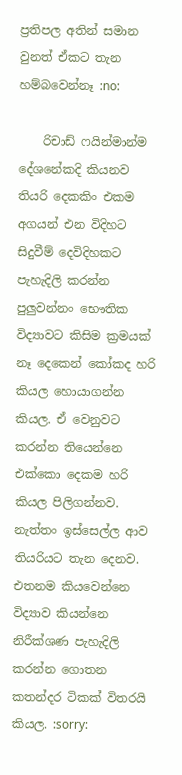ප්‍රතිපල අතින් සමාන වුනත් ඒකට තැන හම්බවෙන්නෑ :no:

    රිචාඩ් ෆයින්මාන්ම දේශනේකදි කියනව තියරි දෙකකිං එකම අගයන් එන විදිහට සිදුවීම් දෙවිදිහකට පැහැදිලි කරන්න පුලුවන්නං භෞතික විද්‍යාවට කිසිම ක්‍රමයක් නෑ දෙකෙන් කෝකද හරි කියල හොයාගන්න කියල. ඒ වෙනුවට කරන්න තියෙන්නෙ එක්කො දෙකම හරි කියල පිලිගන්නව. නැත්තං ඉස්සෙල්ල ආව තියරියට තැන දෙනව. එතනම කියවෙන්නෙ විද්‍යාව කියන්නෙ නිරීක්ශණ පැහැදිලි කරන්න ගොතන කතන්දර ටිකක් විතරයි කියල. :sorry: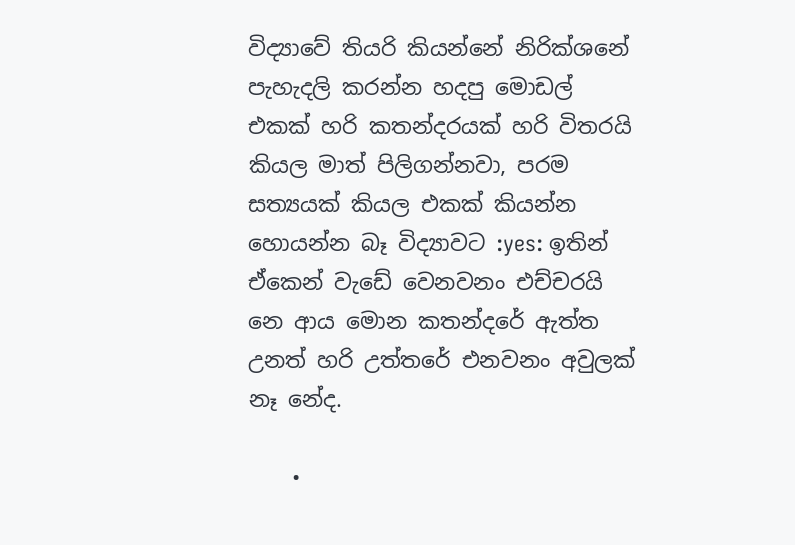විද්‍යාවේ තියරි කියන්නේ නිරික්ශනේ පැහැදලි කරන්න හදපු මොඩල් එකක් හරි කතන්දරයක් හරි විතරයි කියල මාත් පිලිගන්නවා, පරම සත්‍යයක් කියල එකක් කියන්න හොයන්න බෑ විද්‍යාවට :yes: ඉතින් ඒකෙන් වැඩේ වෙනවනං එච්චරයි නෙ ආය මොන කතන්දරේ ඇත්ත උනත් හරි උත්තරේ එනවනං අවුලක් නෑ නේද.

    •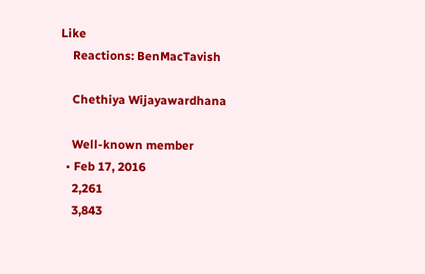Like
    Reactions: BenMacTavish

    Chethiya Wijayawardhana

    Well-known member
  • Feb 17, 2016
    2,261
    3,843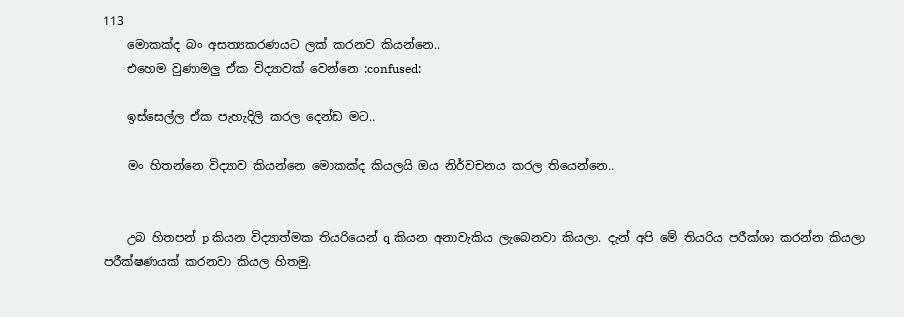113
    මොකක්ද බං අසත්‍යකරණයට ලක් කරනව කියන්නෙ..
    එහෙම වුණාමලු ඒක විද්‍යාවක් වෙන්නෙ :confused:

    ඉස්සෙල්ල ඒක පැහැදිලි කරල දෙන්ඩ මට..

    මං හිතන්නෙ විද්‍යාව කියන්නෙ මොකක්ද කියලයි ඔය නිර්වචනය කරල තියෙන්නෙ..


    උබ හිතපන් p කියන විද්‍යාත්මක තියරියෙන් q කියන අනාවැකිය ලැබෙනවා කියලා. දැන් අපි මේ තියරිය පරීක්ශා කරන්න කියලා පරීක්ෂණයක් කරනවා කියල හිතමු.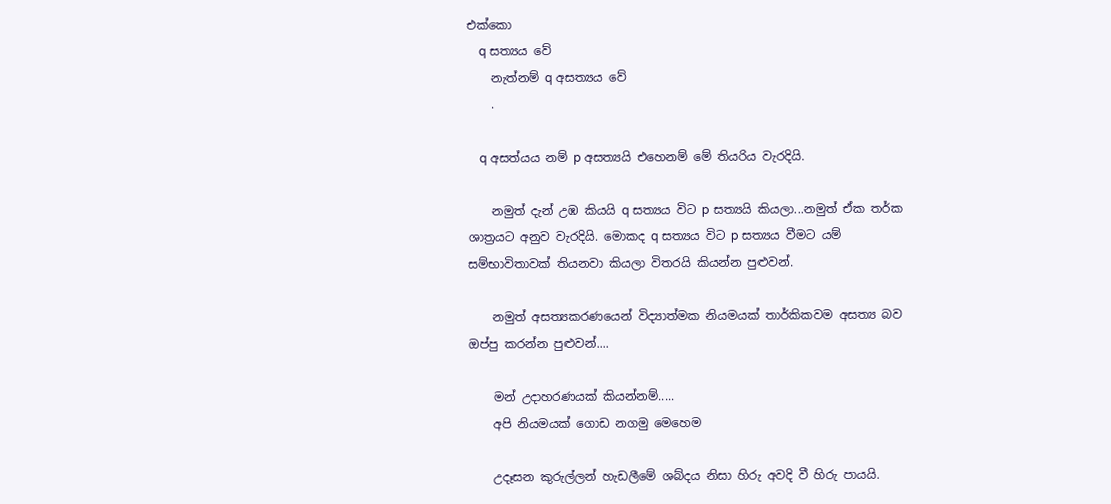එක්කො
    q සත්‍යය වේ
    නැත්නම් q අසත්‍යය වේ
    .

    q අසත්යය නම් p අසත්‍යයි එහෙනම් මේ තියරිය වැරදියි.

    නමුත් දැන් උඹ කියයි q සත්‍යය විට p සත්‍යයි කියලා...නමුත් ඒක තර්ක ශාත්‍රයට අනුව වැරදියි. මොකද q සත්‍යය විට p සත්‍යය වීමට යම් සම්භාවිතාවක් තියනවා කියලා විතරයි කියන්න පුළුවන්.

    නමුත් අසත්‍යකරණයෙන් විද්‍යාත්මක නියමයක් තාර්කිකවම අසත්‍ය බව ඔප්පු කරන්න පුළුවන්....

    මන් උදාහරණයක් කියන්නම්.....
    අපි නියමයක් ගොඩ නගමු මෙහෙම

    උදෑසන කුරුල්ලන් හැඩලීමේ ශබ්දය නිසා හිරු අවදි වී හිරු පායයි.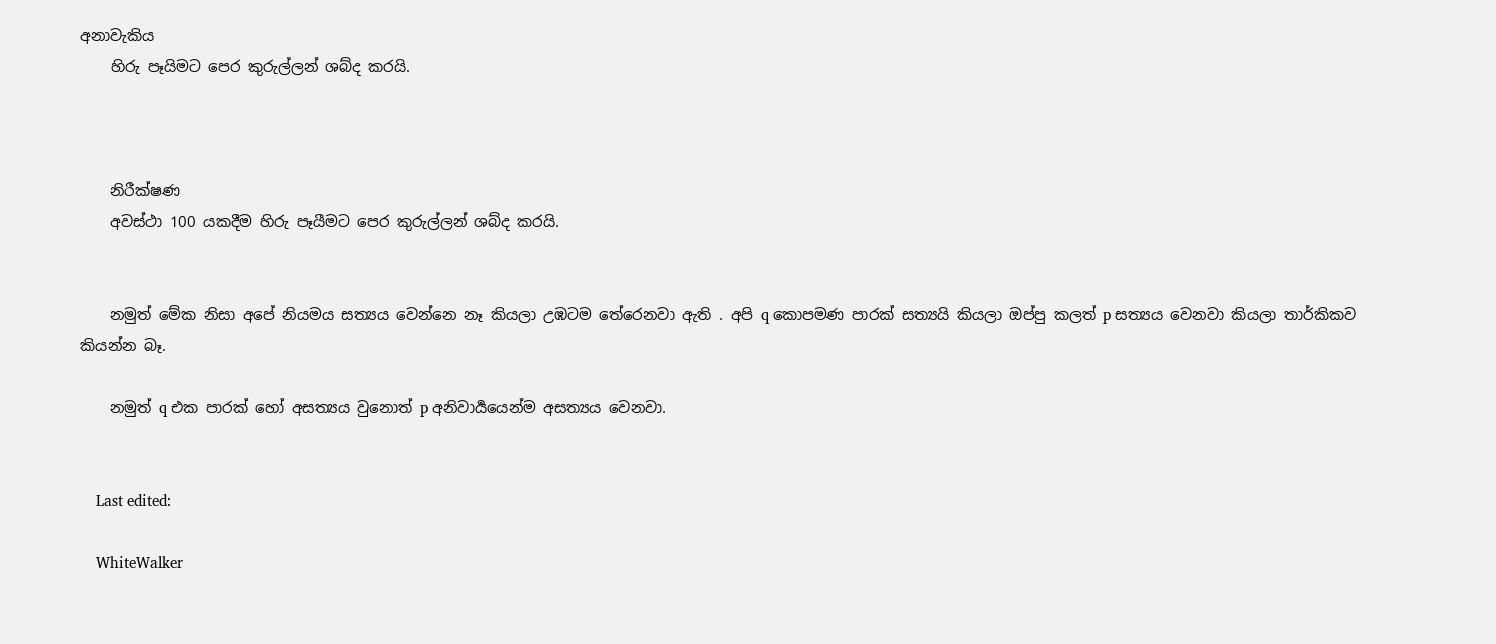අනාවැකිය
    හිරු පෑයිමට පෙර කුරුල්ලන් ශබ්ද කරයි.



    නිරීක්ෂණ
    අවස්ථා 100 යකදීම හිරු පෑයීමට පෙර කුරුල්ලන් ශබ්ද කරයි.


    නමුත් මේක නිසා අපේ නියමය සත්‍යය වෙන්නෙ නෑ කියලා උඹටම තේරෙනවා ඇති . අපි q කොපමණ පාරක් සත්‍යයි කියලා ඔප්පු කලත් p සත්‍යය වෙනවා කියලා තාර්කිකව කියන්න බෑ.

    නමුත් q එක පාරක් හෝ අසත්‍යය වුනොත් p අනිවාර්‍යයෙන්ම අසත්‍යය වෙනවා.


    Last edited:

    WhiteWalker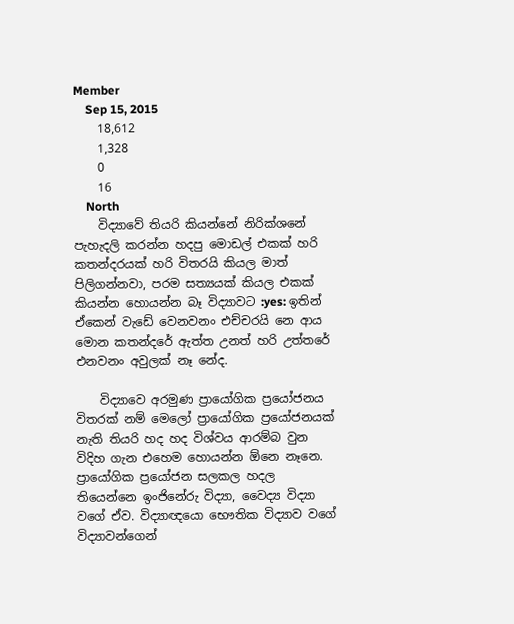Member
    Sep 15, 2015
    18,612
    1,328
    0
    16
    North
    විද්‍යාවේ තියරි කියන්නේ නිරික්ශනේ පැහැදලි කරන්න හදපු මොඩල් එකක් හරි කතන්දරයක් හරි විතරයි කියල මාත් පිලිගන්නවා, පරම සත්‍යයක් කියල එකක් කියන්න හොයන්න බෑ විද්‍යාවට :yes: ඉතින් ඒකෙන් වැඩේ වෙනවනං එච්චරයි නෙ ආය මොන කතන්දරේ ඇත්ත උනත් හරි උත්තරේ එනවනං අවුලක් නෑ නේද.

    විද්‍යාවෙ අරමුණ ප්‍රායෝගික ප්‍රයෝජනය විතරක් නම් මෙලෝ ප්‍රායෝගික ප්‍රයෝජනයක් නැති තියරි හද හද විශ්වය ආරම්බ වුන විදිහ ගැන එහෙම හොයන්න ඕනෙ නෑනෙ. ප්‍රායෝගික ප්‍රයෝජන සලකල හදල තියෙන්නෙ ඉංජිනේරු විද්‍යා, වෛද්‍ය විද්‍යා වගේ ඒව. විද්‍යාඥයො භෞතික විද්‍යාව වගේ විද්‍යාවන්ගෙන්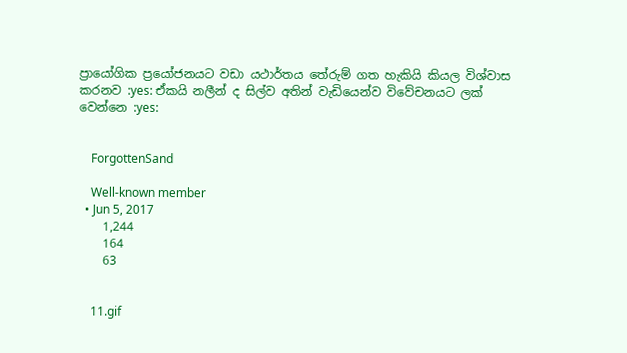ප්‍රායෝගික ප්‍රයෝජනයට වඩා යථාර්තය තේරුම් ගත හැකියි කියල විශ්වාස කරනව :yes: ඒකයි නලීන් ද සිල්ව අතින් වැඩියෙන්ව විවේචනයට ලක් වෙන්නෙ :yes:


    ForgottenSand

    Well-known member
  • Jun 5, 2017
    1,244
    164
    63


    11.gif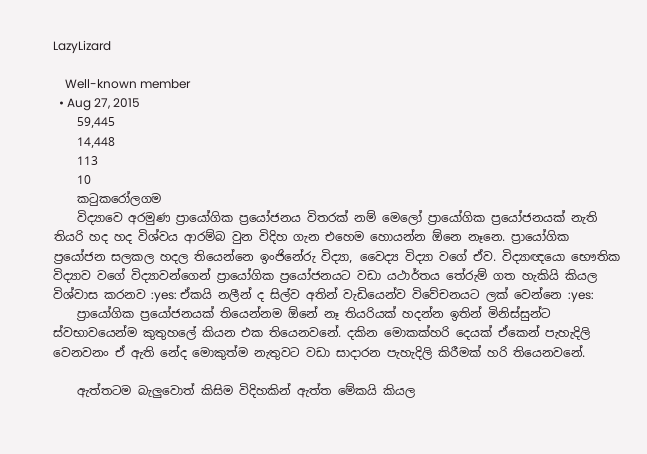LazyLizard

    Well-known member
  • Aug 27, 2015
    59,445
    14,448
    113
    10
    කටුකරෝලගම
    විද්‍යාවෙ අරමුණ ප්‍රායෝගික ප්‍රයෝජනය විතරක් නම් මෙලෝ ප්‍රායෝගික ප්‍රයෝජනයක් නැති තියරි හද හද විශ්වය ආරම්බ වුන විදිහ ගැන එහෙම හොයන්න ඕනෙ නෑනෙ. ප්‍රායෝගික ප්‍රයෝජන සලකල හදල තියෙන්නෙ ඉංජිනේරු විද්‍යා, වෛද්‍ය විද්‍යා වගේ ඒව. විද්‍යාඥයො භෞතික විද්‍යාව වගේ විද්‍යාවන්ගෙන් ප්‍රායෝගික ප්‍රයෝජනයට වඩා යථාර්තය තේරුම් ගත හැකියි කියල විශ්වාස කරනව :yes: ඒකයි නලීන් ද සිල්ව අතින් වැඩියෙන්ව විවේචනයට ලක් වෙන්නෙ :yes:
    ප්‍රායෝගික ප්‍රයෝජනයක් තියෙන්නම ඕනේ නෑ තියරියක් හදන්න ඉතින් මිනිස්සුන්ට ස්වභාවයෙන්ම කුතුහලේ කියන එක තියෙනවනේ. දකින මොකක්හරි දෙයක් ඒකෙන් පැහැදිලි වෙනවනං ඒ ඇති නේද මොකුත්ම නැතුවට වඩා සාදාරන පැහැදිලි කිරීමක් හරි තියෙනවනේ.

    ඇත්තටම බැලුවොත් කිසිම විදිහකින් ඇත්ත මේකයි කියල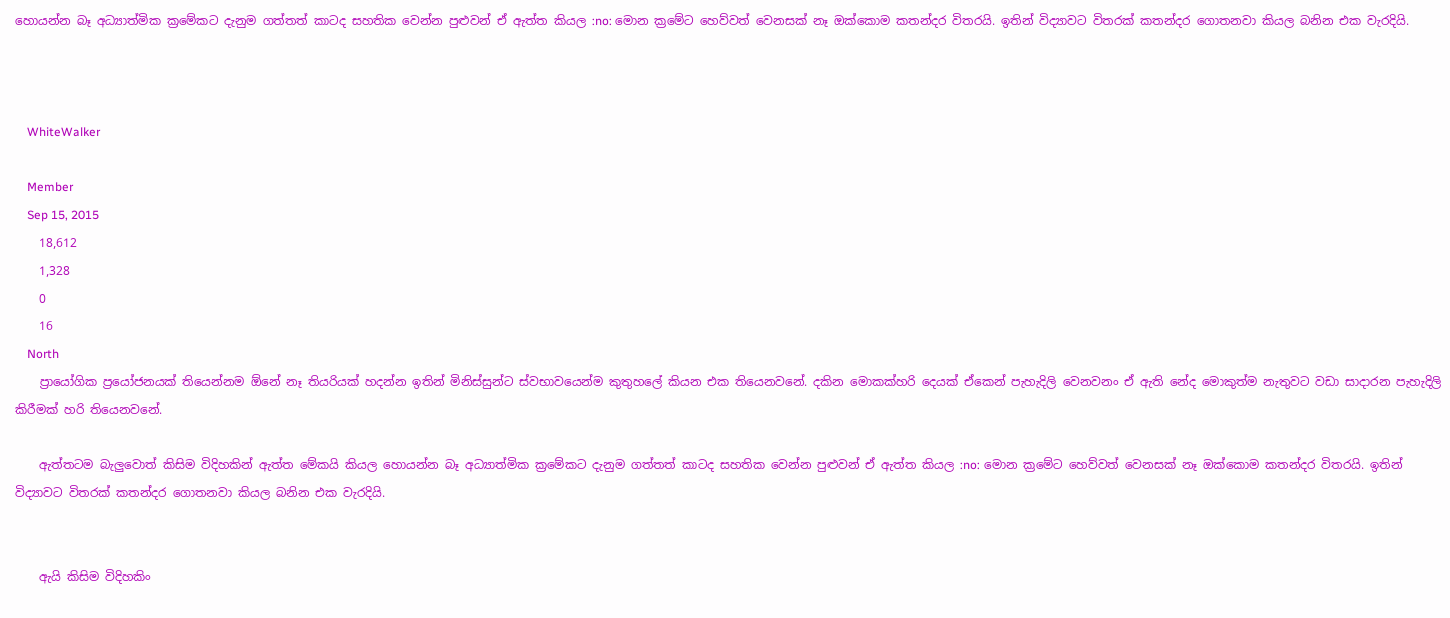හොයන්න බෑ අධ්‍යාත්මික ක්‍රමේකට දැනුම ගත්තත් කාටද සහතික වෙන්න පුළුවන් ඒ ඇත්ත කියල :no: මොන ක්‍රමේට හෙව්වත් වෙනසක් නෑ ඔක්කොම කතන්දර විතරයි. ඉතින් විද්‍යාවට විතරක් කතන්දර ගොතනවා කියල බනින එක වැරදියි.



    WhiteWalker

    Member
    Sep 15, 2015
    18,612
    1,328
    0
    16
    North
    ප්‍රායෝගික ප්‍රයෝජනයක් තියෙන්නම ඕනේ නෑ තියරියක් හදන්න ඉතින් මිනිස්සුන්ට ස්වභාවයෙන්ම කුතුහලේ කියන එක තියෙනවනේ. දකින මොකක්හරි දෙයක් ඒකෙන් පැහැදිලි වෙනවනං ඒ ඇති නේද මොකුත්ම නැතුවට වඩා සාදාරන පැහැදිලි කිරීමක් හරි තියෙනවනේ.

    ඇත්තටම බැලුවොත් කිසිම විදිහකින් ඇත්ත මේකයි කියල හොයන්න බෑ අධ්‍යාත්මික ක්‍රමේකට දැනුම ගත්තත් කාටද සහතික වෙන්න පුළුවන් ඒ ඇත්ත කියල :no: මොන ක්‍රමේට හෙව්වත් වෙනසක් නෑ ඔක්කොම කතන්දර විතරයි. ඉතින් විද්‍යාවට විතරක් කතන්දර ගොතනවා කියල බනින එක වැරදියි.


    ඇයි කිසිම විදිහකිං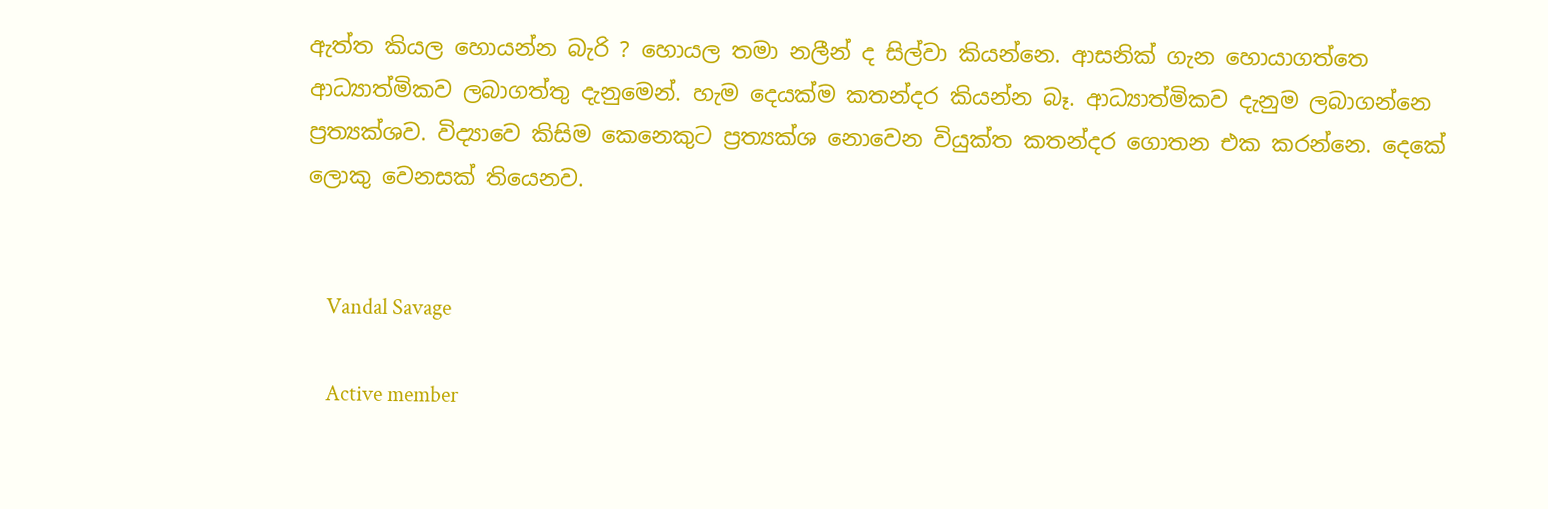ඇත්ත කියල හොයන්න බැරි ? හොයල තමා නලීන් ද සිල්වා කියන්නෙ. ආසනික් ගැන හොයාගත්තෙ ආධ්‍යාත්මිකව ලබාගත්තු දැනුමෙන්. හැම දෙයක්ම කතන්දර කියන්න බෑ. ආධ්‍යාත්මිකව දැනුම ලබාගන්නෙ ප්‍රත්‍යක්ශව. විද්‍යාවෙ කිසිම කෙනෙකුට ප්‍රත්‍යක්ශ නොවෙන වියුක්ත කතන්දර ගොතන එක කරන්නෙ. දෙකේ ලොකු වෙනසක් තියෙනව.


    Vandal Savage

    Active member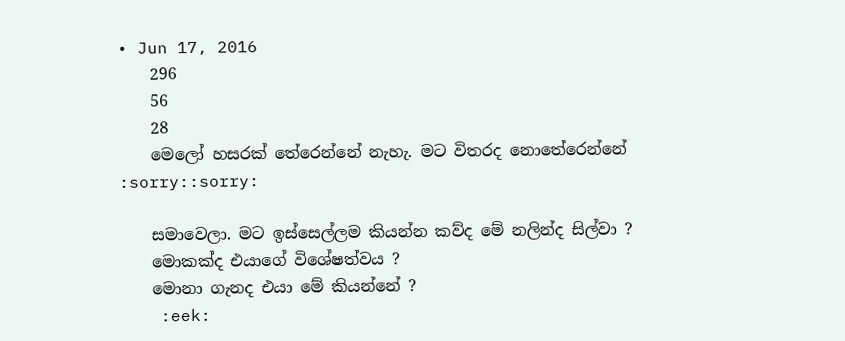• Jun 17, 2016
    296
    56
    28
    මෙලෝ හසරක් තේරෙන්නේ නැහැ. මට විතරද නොතේරෙන්නේ :sorry::sorry:

    සමාවෙලා. මට ඉස්සෙල්ලම කියන්න කව්ද මේ නලින්ද සිල්වා ?
    මොකක්ද එයාගේ විශේෂත්වය ?
    මොනා ගැනද එයා මේ කියන්නේ ?
    :eek: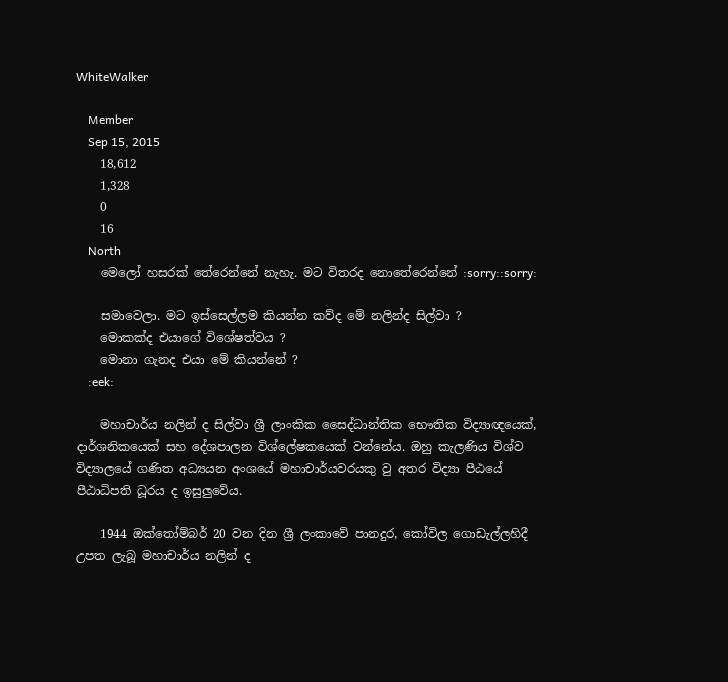WhiteWalker

    Member
    Sep 15, 2015
    18,612
    1,328
    0
    16
    North
    මෙලෝ හසරක් තේරෙන්නේ නැහැ. මට විතරද නොතේරෙන්නේ :sorry::sorry:

    සමාවෙලා. මට ඉස්සෙල්ලම කියන්න කව්ද මේ නලින්ද සිල්වා ?
    මොකක්ද එයාගේ විශේෂත්වය ?
    මොනා ගැනද එයා මේ කියන්නේ ?
    :eek:

    මහාචාර්ය නලින් ද සිල්වා ශ්‍රී ලාංකික සෛද්ධාන්තික භෞතික විද්‍යාඥයෙක්, දාර්ශනිකයෙක් සහ දේශපාලන විශ්ලේෂකයෙක් වන්නේය. ඔහු කැලණිය විශ්ව විද්‍යාලයේ ගණිත අධ්‍යයන අංශයේ මහාචාර්යවරයකු වු අතර විද්‍යා පීඨයේ පීඨාධිපති ධූරය ද ඉසුලුවේය.

    1944 ඔක්තෝම්බර් 20 වන දින ශ්‍රී ලංකාවේ පානදුර, කෝවිල ගොඩැල්ලහිදී උපත ලැබූ මහාචාර්ය නලින් ද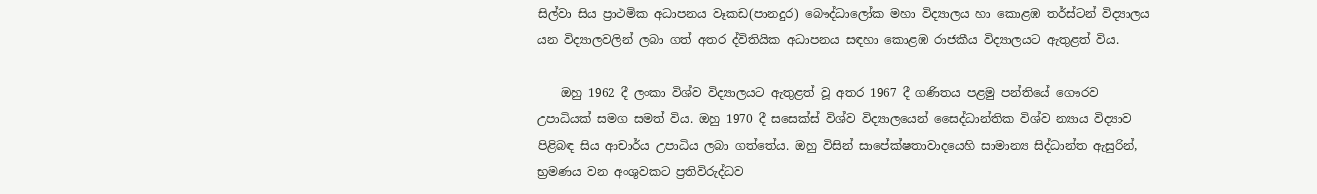සිල්වා සිය ප්‍රාථමික අධාපනය වෑකඩ(පානදුර) බෞද්ධාලෝක මහා විද්‍යාලය හා කොළඹ තර්ස්ටන් විද්‍යාලය යන විද්‍යාලවලින් ලබා ගත් අතර ද්විතියික අධාපනය සඳහා කොළඹ රාජකීය විද්‍යාලයට ඇතුළත් විය.

    ඔහු 1962 දී ලංකා විශ්ව විද්‍යාලයට ඇතුළත් වූ අතර 1967 දී ගණිතය පළමු පන්තියේ ‍ගෞරව උපාධියක් සමග සමත් විය. ඔහු 1970 දී සසෙක්ස් විශ්ව විද්‍යාලයෙන් සෛද්ධාන්තික විශ්ව න්‍යාය විද්‍යාව පිළිබඳ සිය ආචාර්ය උපාධිය ලබා ගත්තේය. ඔහු විසින් සාපේක්ෂතාවාදයෙහි සාමාන්‍ය සිද්ධාන්ත ඇසුරින්, භ්‍රමණය වන අංශුවකට ප්‍රතිවිරුද්ධව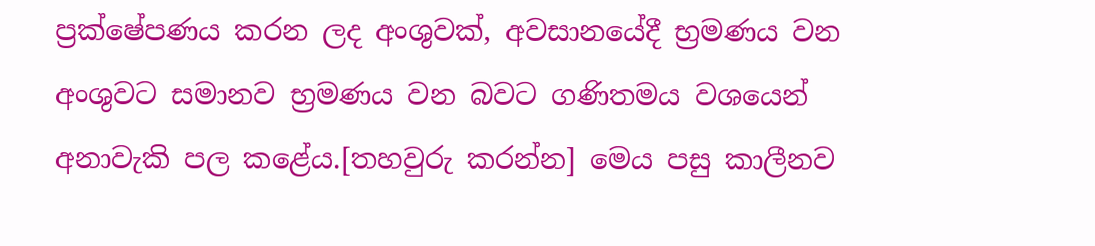ප්‍රක්ෂේපණය කරන ලද අංශුවක්, අවසානයේදී භ්‍රමණය වන අංශුවට සමානව භ්‍රමණය වන බවට ගණිතමය වශයෙන් අනාවැකි පල කළේය.[තහවුරු කරන්න] මෙය පසු කාලීනව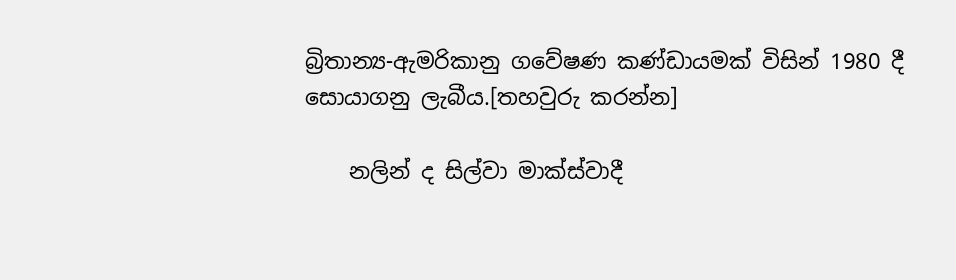බ්‍රිතාන්‍ය-ඇමරිකානු ගවේෂණ කණ්ඩායමක් විසින් 1980 දී සොයාගනු ලැබීය.[තහවුරු කරන්න]

    නලින් ද සිල්වා මාක්ස්වාදී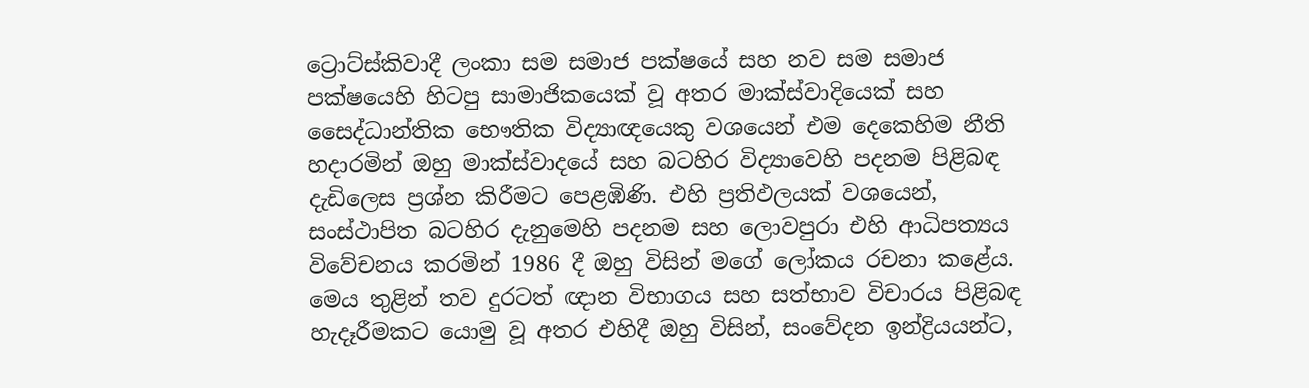ට්‍රොට්ස්කිවාදී ලංකා සම සමාජ පක්ෂයේ සහ නව සම සමාජ පක්ෂයෙහි හිටපු සාමාජිකයෙක් වූ අතර මාක්ස්වාදියෙක් සහ සෛද්ධාන්තික භෞතික විද්‍යාඥයෙකු වශයෙන් එම දෙකෙහිම නීති හදාරමින් ඔහු මාක්ස්වාදයේ සහ බටහිර විද්‍යාවෙහි පදනම පිළිබඳ දැඩිලෙස ප්‍රශ්න කිරීමට පෙළඹිණි. එහි ප්‍රතිඵලයක් වශයෙන්, සංස්ථාපිත බටහිර දැනුමෙහි පදනම සහ ලොවපුරා එහි ආධිපත්‍යය විවේචනය කරමින් 1986 දී ඔහු විසින් මගේ ලෝකය රචනා කළේය. මෙය තුළින් තව දුරටත් ඥාන විභාගය සහ සත්භාව විචාරය පිළිබඳ හැදෑරීමකට යොමු වූ අතර එහිදී ඔහු විසින්, සංවේදන ඉන්ද්‍රියයන්ට,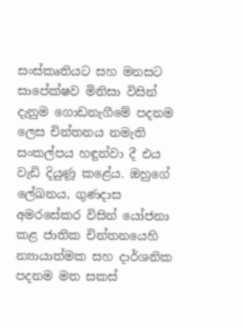සංස්කෘතියට සහ මනසට සාපේක්ෂව මිනිසා විසින් දැනුම ගොඩනැගීමේ පදනම ලෙස චින්තනය නමැති සංකල්පය හඳුන්වා දී එය වැඩි දියුණූ කළේය. ඔහුගේ ලේඛනය, ගුණදාස අමරසේකර විසින් යෝජනා කළ ජාතික චින්තනයෙහි න්‍යායාත්මක සහ දාර්ශනික පදනම මත සකස්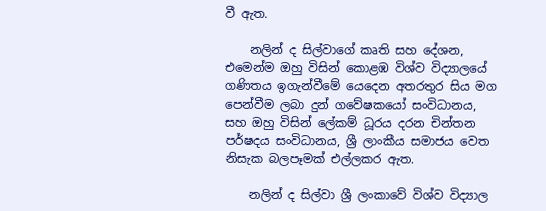වී ඇත.

    නලින් ද සිල්වාගේ කෘති සහ දේශන, එමෙන්ම ඔහු විසින් කොළඹ විශ්ව විද්‍යාලයේ ගණිතය ඉගැන්වීමේ යෙදෙන අතරතුර සිය මග පෙන්වීම ලබා දුන් ගවේෂකයෝ සංවිධානය, සහ ඔහු විසින් ලේකම් ධූරය දරන චින්තන පර්ෂදය සංවිධානය, ශ්‍රී ලාංකීය සමාජය වෙත නිසැක බලපෑමක් එල්ලකර ඇත.

    නලින් ද සිල්වා ශ්‍රී ලංකාවේ විශ්ව විද්‍යාල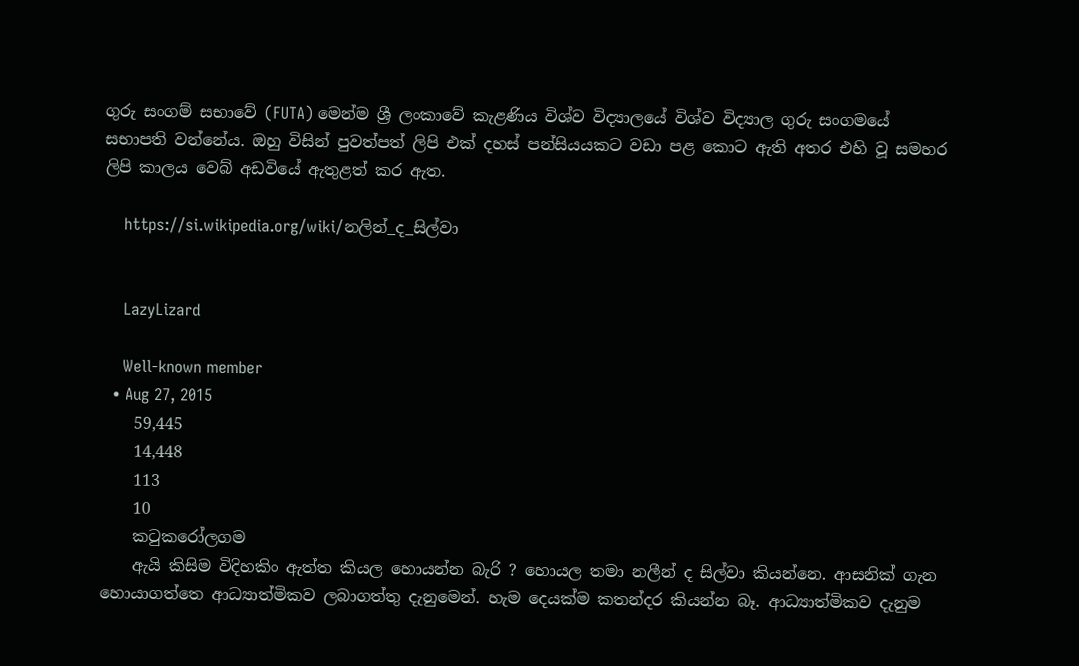ගුරු සංගම් සභාවේ (FUTA) මෙන්ම ශ්‍රී ලංකාවේ කැළණිය විශ්ව විද්‍යාලයේ විශ්ව විද්‍යාල ගුරු සංගමයේ සභාපති වන්නේය. ඔහු විසින් පුවත්පත් ලිපි එක් දහස් පන්සියයකට වඩා පළ කොට ඇති අතර එහි වූ සමහර ලිපි කාලය වෙබ් අඩවියේ ඇතුළත් කර ඇත.

    https://si.wikipedia.org/wiki/නලින්_ද_සිල්වා


    LazyLizard

    Well-known member
  • Aug 27, 2015
    59,445
    14,448
    113
    10
    කටුකරෝලගම
    ඇයි කිසිම විදිහකිං ඇත්ත කියල හොයන්න බැරි ? හොයල තමා නලීන් ද සිල්වා කියන්නෙ. ආසනික් ගැන හොයාගත්තෙ ආධ්‍යාත්මිකව ලබාගත්තු දැනුමෙන්. හැම දෙයක්ම කතන්දර කියන්න බෑ. ආධ්‍යාත්මිකව දැනුම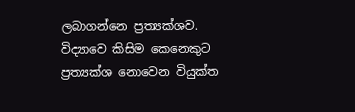ලබාගන්නෙ ප්‍රත්‍යක්ශව. විද්‍යාවෙ කිසිම කෙනෙකුට ප්‍රත්‍යක්ශ නොවෙන වියුක්ත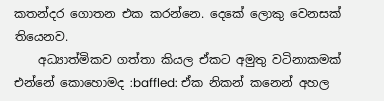කතන්දර ගොතන එක කරන්නෙ. දෙකේ ලොකු වෙනසක් තියෙනව.
    අධ්‍යාත්මිකව ගත්තා කියල ඒකට අමුතු වටිනාකමක් එන්නේ කොහොමද :baffled: ඒක නිකන් කනෙන් අහල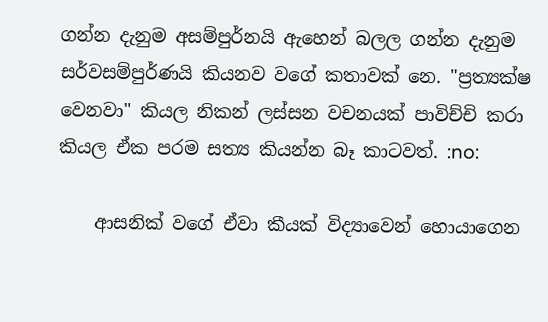ගන්න දැනුම අසම්පුර්නයි ඇහෙන් බලල ගන්න දැනුම සර්වසම්පුර්ණයි කියනව වගේ කතාවක් නෙ. "ප්‍රත්‍යක්ෂ වෙනවා" කියල නිකන් ලස්සන වචනයක් පාවිච්චි කරා කියල ඒක පරම සත්‍ය කියන්න බෑ කාටවත්. :no:

    ආසනික් වගේ ඒවා කීයක් විද්‍යාවෙන් හොයාගෙන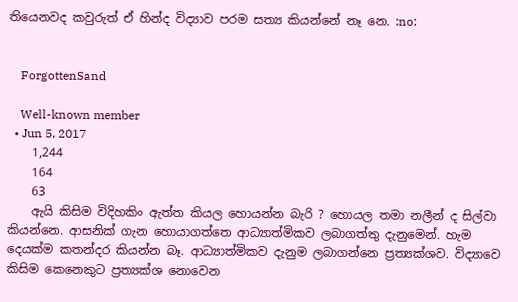තියෙනවද කවුරුත් ඒ හින්ද විද්‍යාව පරම සත්‍ය කියන්නේ නෑ නෙ. :no:


    ForgottenSand

    Well-known member
  • Jun 5, 2017
    1,244
    164
    63
    ඇයි කිසිම විදිහකිං ඇත්ත කියල හොයන්න බැරි ? හොයල තමා නලීන් ද සිල්වා කියන්නෙ. ආසනික් ගැන හොයාගත්තෙ ආධ්‍යාත්මිකව ලබාගත්තු දැනුමෙන්. හැම දෙයක්ම කතන්දර කියන්න බෑ. ආධ්‍යාත්මිකව දැනුම ලබාගන්නෙ ප්‍රත්‍යක්ශව. විද්‍යාවෙ කිසිම කෙනෙකුට ප්‍රත්‍යක්ශ නොවෙන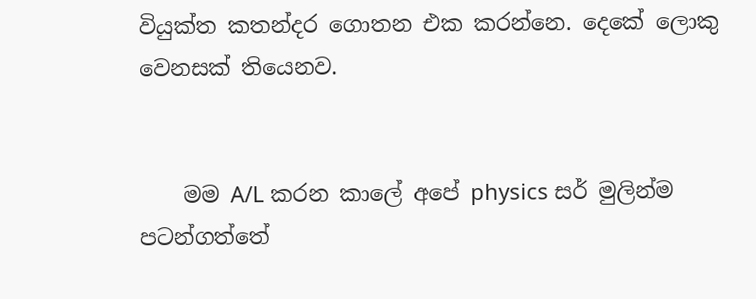වියුක්ත කතන්දර ගොතන එක කරන්නෙ. දෙකේ ලොකු වෙනසක් තියෙනව.


    මම A/L කරන කාලේ අපේ physics සර් මුලින්ම පටන්ගත්තේ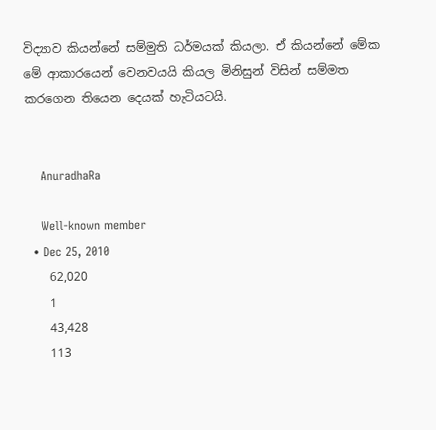විද්‍යාව කියන්නේ සම්මුති ධර්මයක් කියලා. ඒ කියන්නේ මේක මේ ආකාරයෙන් වෙනවයයි කියල මිනිසුන් විසින් සම්මත කරගෙන තියෙන දෙයක් හැටියටයි.


    AnuradhaRa

    Well-known member
  • Dec 25, 2010
    62,020
    1
    43,428
    113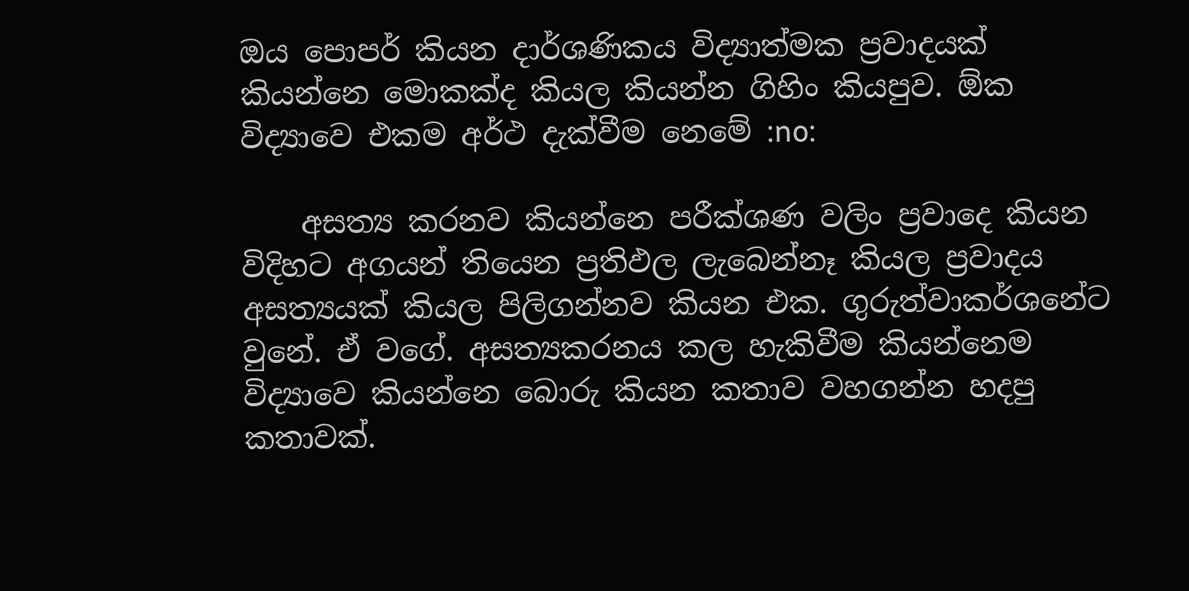ඔය පොපර් කියන දාර්ශණිකය විද්‍යාත්මක ප්‍රවාදයක් කියන්නෙ මොකක්ද කියල කියන්න ගිහිං කියපුව. ඕක විද්‍යාවෙ එකම අර්ථ දැක්වීම නෙමේ :no:

    අසත්‍ය කරනව කියන්නෙ පරීක්ශණ වලිං ප්‍රවාදෙ කියන විදිහට අගයන් තියෙන ප්‍රතිඵල ලැබෙන්නෑ කියල ප්‍රවාදය අසත්‍යයක් කියල පිලිගන්නව කියන එක. ගුරුත්වාකර්ශනේට වුනේ. ඒ වගේ. අසත්‍යකරනය කල හැකිවීම කියන්නෙම විද්‍යාවෙ කියන්නෙ බොරු කියන කතාව වහගන්න හදපු කතාවක්.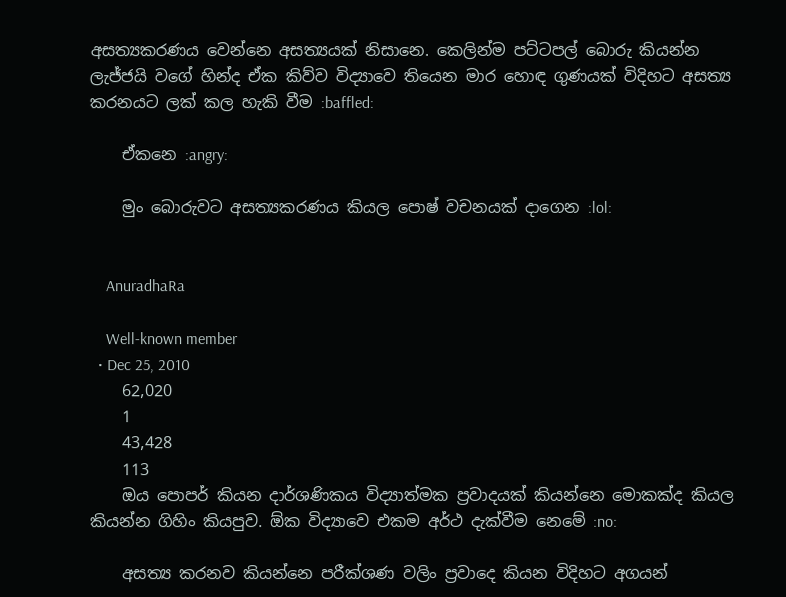අසත්‍යකරණය වෙන්නෙ අසත්‍යයක් නිසානෙ. කෙලින්ම පට්ටපල් බොරු කියන්න ලැජ්ජයි වගේ හින්ද ඒක කිව්ව විද්‍යාවෙ තියෙන මාර හොඳ ගුණයක් විදිහට අසත්‍ය කරනයට ලක් කල හැකි වීම :baffled:

    ඒකනෙ :angry:

    මුං බොරුවට අසත්‍යකරණය කියල පොෂ් වචනයක් දාගෙන :lol:


    AnuradhaRa

    Well-known member
  • Dec 25, 2010
    62,020
    1
    43,428
    113
    ඔය පොපර් කියන දාර්ශණිකය විද්‍යාත්මක ප්‍රවාදයක් කියන්නෙ මොකක්ද කියල කියන්න ගිහිං කියපුව. ඕක විද්‍යාවෙ එකම අර්ථ දැක්වීම නෙමේ :no:

    අසත්‍ය කරනව කියන්නෙ පරීක්ශණ වලිං ප්‍රවාදෙ කියන විදිහට අගයන්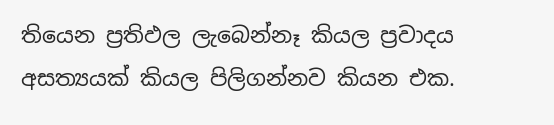තියෙන ප්‍රතිඵල ලැබෙන්නෑ කියල ප්‍රවාදය අසත්‍යයක් කියල පිලිගන්නව කියන එක.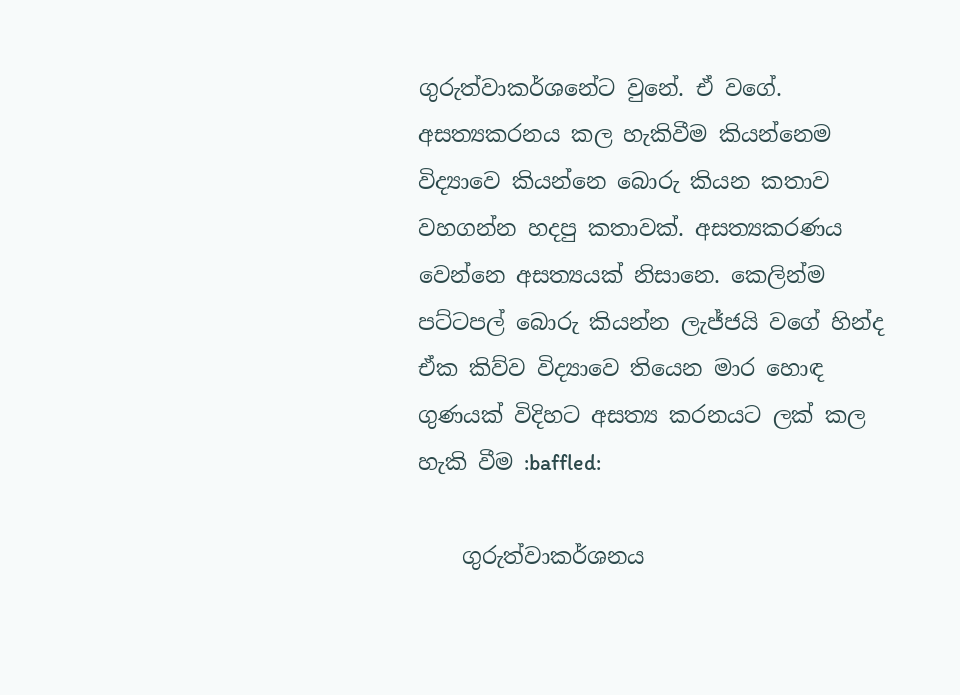ගුරුත්වාකර්ශනේට වුනේ. ඒ වගේ. අසත්‍යකරනය කල හැකිවීම කියන්නෙම විද්‍යාවෙ කියන්නෙ බොරු කියන කතාව වහගන්න හදපු කතාවක්. අසත්‍යකරණය වෙන්නෙ අසත්‍යයක් නිසානෙ. කෙලින්ම පට්ටපල් බොරු කියන්න ලැජ්ජයි වගේ හින්ද ඒක කිව්ව විද්‍යාවෙ තියෙන මාර හොඳ ගුණයක් විදිහට අසත්‍ය කරනයට ලක් කල හැකි වීම :baffled:

    ගුරුත්වාකර්ශනය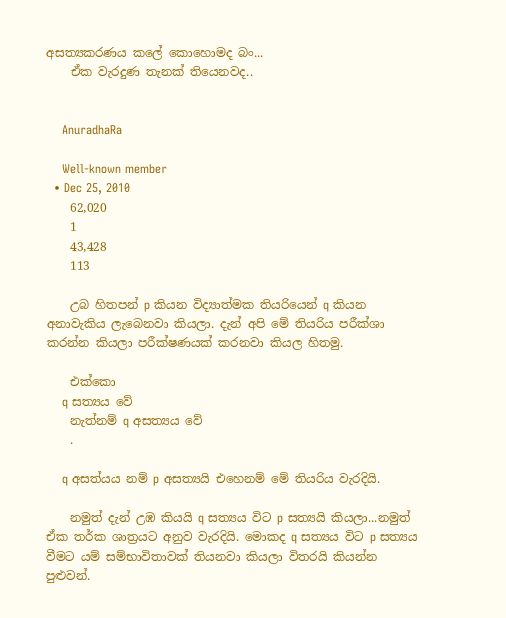අසත්‍යකරණය කලේ කොහොමද බං...
    ඒක වැරදුණ තැනක් තියෙනවද..


    AnuradhaRa

    Well-known member
  • Dec 25, 2010
    62,020
    1
    43,428
    113

    උබ හිතපන් p කියන විද්‍යාත්මක තියරියෙන් q කියන අනාවැකිය ලැබෙනවා කියලා. දැන් අපි මේ තියරිය පරීක්ශා කරන්න කියලා පරීක්ෂණයක් කරනවා කියල හිතමු.

    එක්කො
    q සත්‍යය වේ
    නැත්නම් q අසත්‍යය වේ
    .

    q අසත්යය නම් p අසත්‍යයි එහෙනම් මේ තියරිය වැරදියි.

    නමුත් දැන් උඹ කියයි q සත්‍යය විට p සත්‍යයි කියලා...නමුත් ඒක තර්ක ශාත්‍රයට අනුව වැරදියි. මොකද q සත්‍යය විට p සත්‍යය වීමට යම් සම්භාවිතාවක් තියනවා කියලා විතරයි කියන්න පුළුවන්.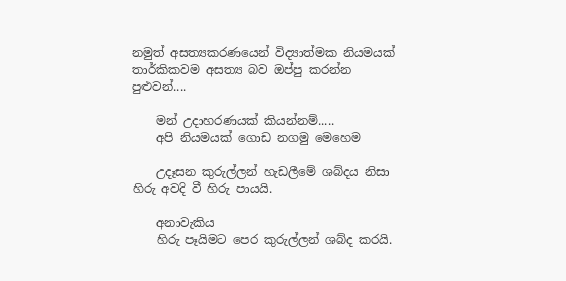නමුත් අසත්‍යකරණයෙන් විද්‍යාත්මක නියමයක් තාර්කිකවම අසත්‍ය බව ඔප්පු කරන්න පුළුවන්....

    මන් උදාහරණයක් කියන්නම්.....
    අපි නියමයක් ගොඩ නගමු මෙහෙම

    උදෑසන කුරුල්ලන් හැඩලීමේ ශබ්දය නිසා හිරු අවදි වී හිරු පායයි.

    අනාවැකිය
    හිරු පෑයිමට පෙර කුරුල්ලන් ශබ්ද කරයි.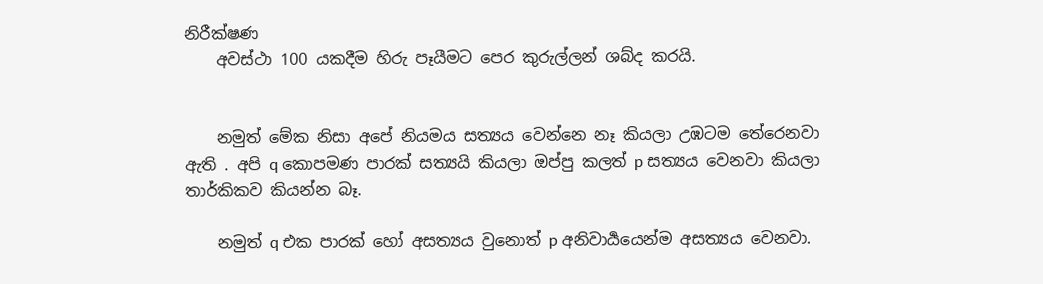නිරීක්ෂණ
    අවස්ථා 100 යකදීම හිරු පෑයීමට පෙර කුරුල්ලන් ශබ්ද කරයි.


    නමුත් මේක නිසා අපේ නියමය සත්‍යය වෙන්නෙ නෑ කියලා උඹටම තේරෙනවා ඇති . අපි q කොපමණ පාරක් සත්‍යයි කියලා ඔප්පු කලත් p සත්‍යය වෙනවා කියලා තාර්කිකව කියන්න බෑ.

    නමුත් q එක පාරක් හෝ අසත්‍යය වුනොත් p අනිවාර්‍යයෙන්ම අසත්‍යය වෙනවා.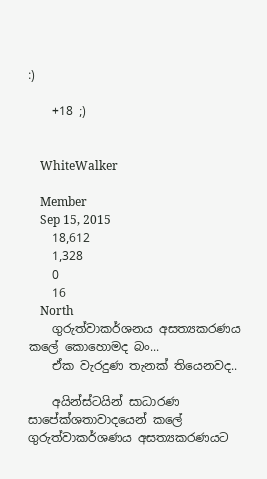:)

    +18 ;)


    WhiteWalker

    Member
    Sep 15, 2015
    18,612
    1,328
    0
    16
    North
    ගුරුත්වාකර්ශනය අසත්‍යකරණය කලේ කොහොමද බං...
    ඒක වැරදුණ තැනක් තියෙනවද..

    අයින්ස්ටයින් සාධාරණ සාපේක්ශතාවාදයෙන් කලේ ගුරුත්වාකර්ශණය අසත්‍යකරණයට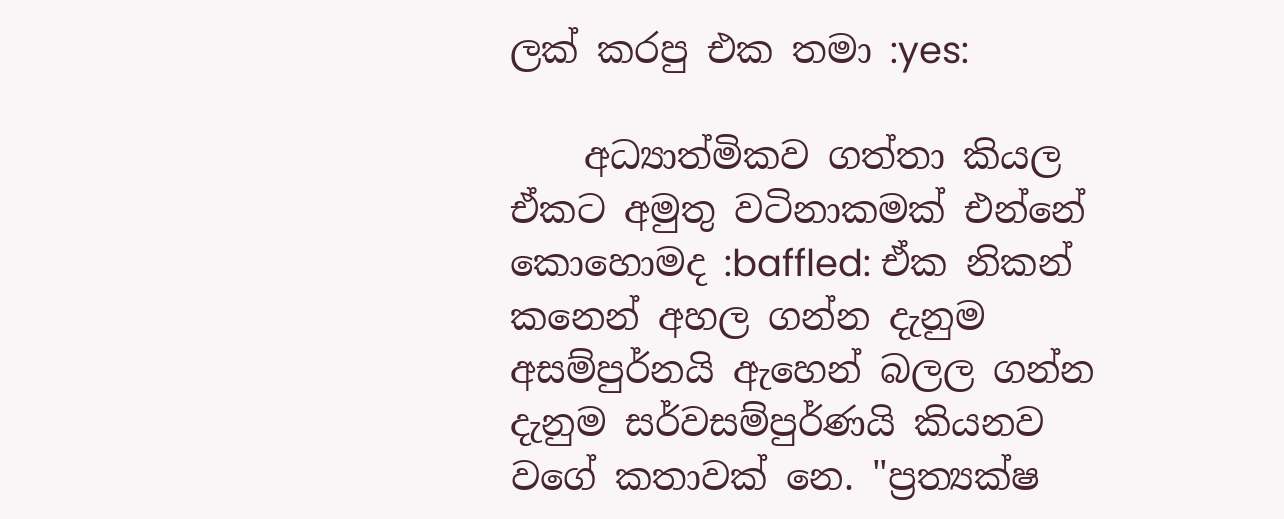ලක් කරපු එක තමා :yes:

    අධ්‍යාත්මිකව ගත්තා කියල ඒකට අමුතු වටිනාකමක් එන්නේ කොහොමද :baffled: ඒක නිකන් කනෙන් අහල ගන්න දැනුම අසම්පුර්නයි ඇහෙන් බලල ගන්න දැනුම සර්වසම්පුර්ණයි කියනව වගේ කතාවක් නෙ. "ප්‍රත්‍යක්ෂ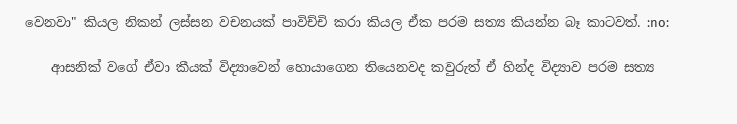වෙනවා" කියල නිකන් ලස්සන වචනයක් පාවිච්චි කරා කියල ඒක පරම සත්‍ය කියන්න බෑ කාටවත්. :no:

    ආසනික් වගේ ඒවා කීයක් විද්‍යාවෙන් හොයාගෙන තියෙනවද කවුරුත් ඒ හින්ද විද්‍යාව පරම සත්‍ය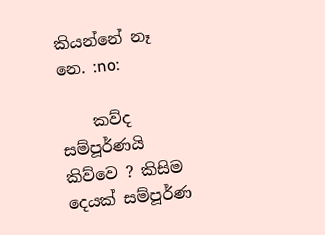කියන්නේ නෑ නෙ. :no:

    කව්ද සම්පූර්ණයි කිව්වෙ ? කිසිම දෙයක් සම්පූර්ණ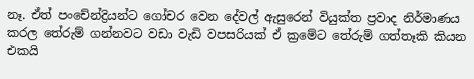නෑ. ඒත් පංචේන්ද්‍රියන්ට ගෝචර වෙන දේවල් ඇසුරෙන් වියුක්ත ප්‍රවාද නිර්මාණය කරල තේරුම් ගන්නවට වඩා වැඩි වපසරියක් ඒ ක්‍රමේට තේරුම් ගත්තෑකි කියන එකයි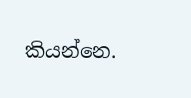කියන්නෙ.